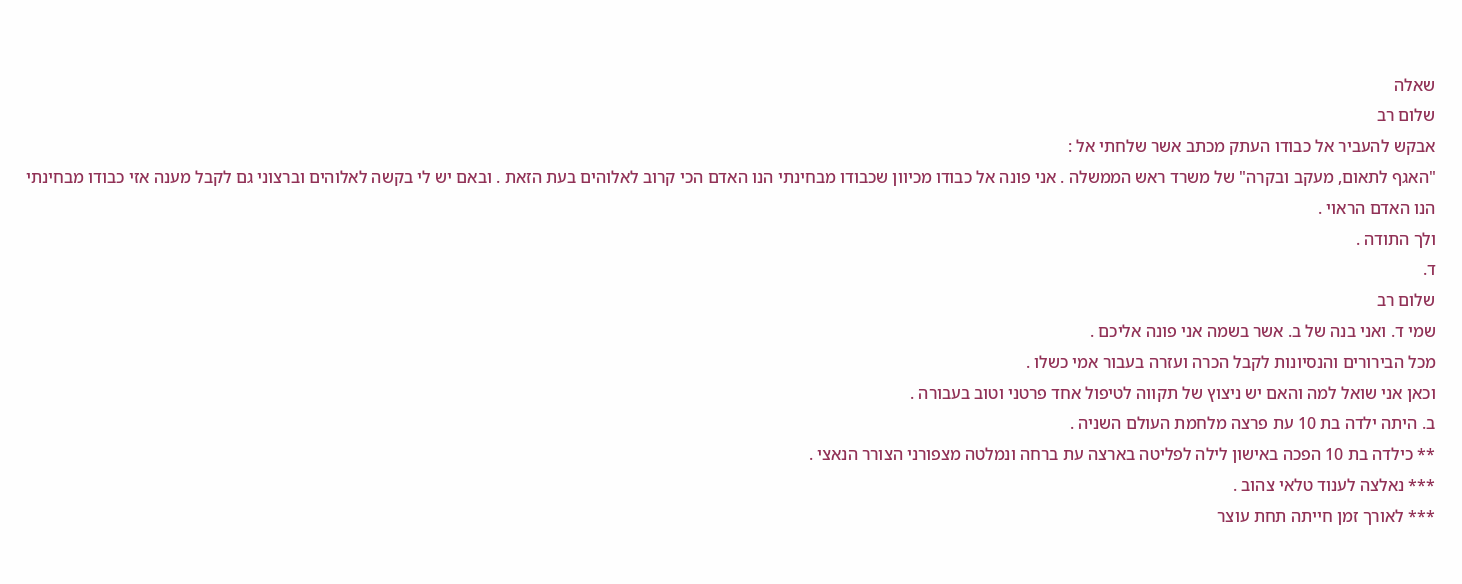שאלה
שלום רב
אבקש להעביר אל כבודו העתק מכתב אשר שלחתי אל :
"האגף לתאום, מעקב ובקרה" של משרד ראש הממשלה . אני פונה אל כבודו מכיוון שכבודו מבחינתי הנו האדם הכי קרוב לאלוהים בעת הזאת . ובאם יש לי בקשה לאלוהים וברצוני גם לקבל מענה אזי כבודו מבחינתי הנו האדם הראוי .
ולך התודה .
ד.
שלום רב
שמי ד. ואני בנה של ב. אשר בשמה אני פונה אליכם .
מכל הבירורים והנסיונות לקבל הכרה ועזרה בעבור אמי כשלו .
וכאן אני שואל למה והאם יש ניצוץ של תקווה לטיפול אחד פרטני וטוב בעבורה .
ב. היתה ילדה בת 10 עת פרצה מלחמת העולם השניה .
** כילדה בת 10 הפכה באישון לילה לפליטה בארצה עת ברחה ונמלטה מצפורני הצורר הנאצי .
*** נאלצה לענוד טלאי צהוב .
*** לאורך זמן חייתה תחת עוצר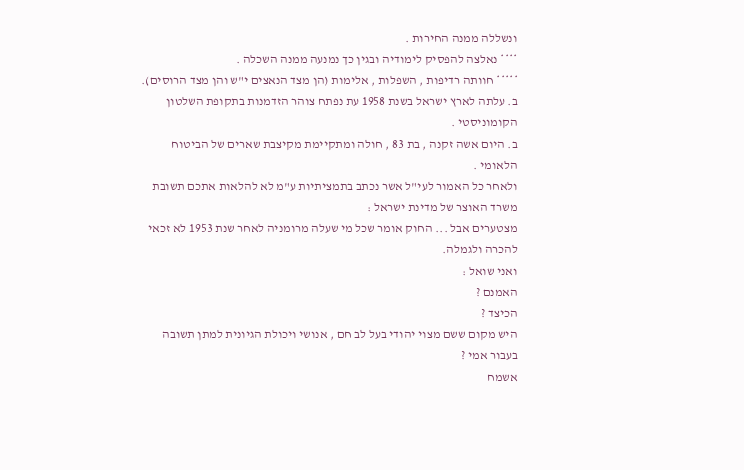ונשללה ממנה החירות .
**** נאלצה להפסיק לימודיה ובגין כך נמנעה ממנה השכלה .
***** חוותה רדיפות , השפלות , אלימות (הן מצד הנאצים י"ש והן מצד הרוסים).
ב. עלתה לארץ ישראל בשנת 1958 עת נפתח צוהר הזדמנות בתקופת השלטון הקומוניסטי .
ב. היום אשה זקנה , בת 83 , חולה ומתקיימת מקיצבת שארים של הביטוח הלאומי .
ולאחר כל האמור לעי"ל אשר נכתב בתמציתיות ע"מ לא להלאות אתכם תשובת משרד האוצר של מדינת ישראל :
מצטערים אבל ... החוק אומר שכל מי שעלה מרומניה לאחר שנת 1953 לא זכאי להכרה ולגמלה.
ואני שואל :
האמנם ?
הכיצד ?
היש מקום ששם מצוי יהודי בעל לב חם , אנושי ויכולת הגיונית למתן תשובה בעבור אמי ?
אשמח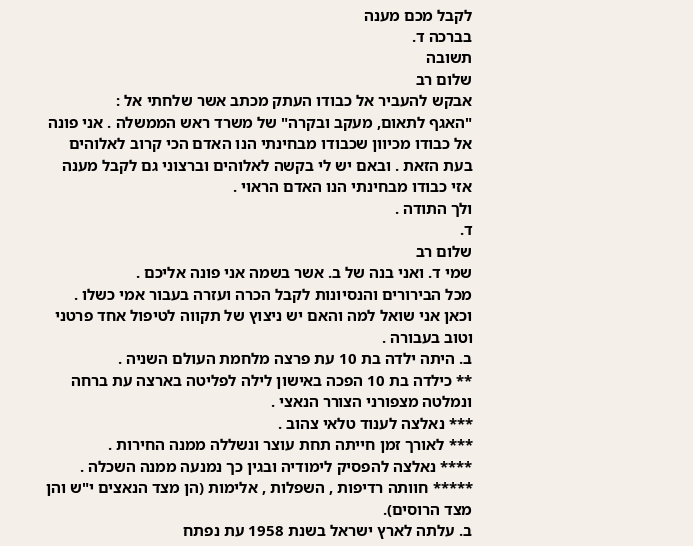לקבל מכם מענה
בברכה ד.
תשובה
שלום רב
אבקש להעביר אל כבודו העתק מכתב אשר שלחתי אל :
"האגף לתאום, מעקב ובקרה" של משרד ראש הממשלה . אני פונה אל כבודו מכיוון שכבודו מבחינתי הנו האדם הכי קרוב לאלוהים בעת הזאת . ובאם יש לי בקשה לאלוהים וברצוני גם לקבל מענה אזי כבודו מבחינתי הנו האדם הראוי .
ולך התודה .
ד.
שלום רב
שמי ד. ואני בנה של ב. אשר בשמה אני פונה אליכם .
מכל הבירורים והנסיונות לקבל הכרה ועזרה בעבור אמי כשלו .
וכאן אני שואל למה והאם יש ניצוץ של תקווה לטיפול אחד פרטני וטוב בעבורה .
ב. היתה ילדה בת 10 עת פרצה מלחמת העולם השניה .
** כילדה בת 10 הפכה באישון לילה לפליטה בארצה עת ברחה ונמלטה מצפורני הצורר הנאצי .
*** נאלצה לענוד טלאי צהוב .
*** לאורך זמן חייתה תחת עוצר ונשללה ממנה החירות .
**** נאלצה להפסיק לימודיה ובגין כך נמנעה ממנה השכלה .
***** חוותה רדיפות , השפלות , אלימות (הן מצד הנאצים י"ש והן מצד הרוסים).
ב. עלתה לארץ ישראל בשנת 1958 עת נפתח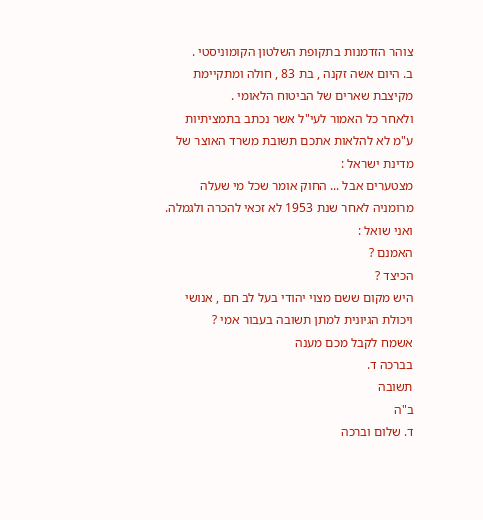צוהר הזדמנות בתקופת השלטון הקומוניסטי .
ב. היום אשה זקנה , בת 83 , חולה ומתקיימת מקיצבת שארים של הביטוח הלאומי .
ולאחר כל האמור לעי"ל אשר נכתב בתמציתיות ע"מ לא להלאות אתכם תשובת משרד האוצר של מדינת ישראל :
מצטערים אבל ... החוק אומר שכל מי שעלה מרומניה לאחר שנת 1953 לא זכאי להכרה ולגמלה.
ואני שואל :
האמנם ?
הכיצד ?
היש מקום ששם מצוי יהודי בעל לב חם , אנושי ויכולת הגיונית למתן תשובה בעבור אמי ?
אשמח לקבל מכם מענה
בברכה ד.
תשובה
ב"ה
ד. שלום וברכה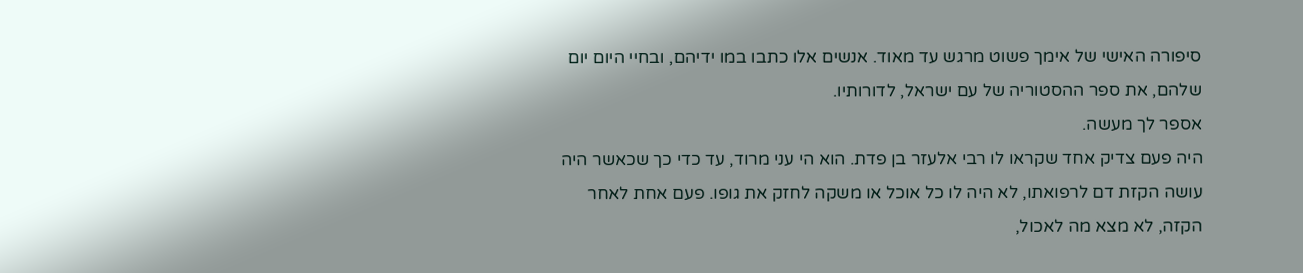סיפורה האישי של אימך פשוט מרגש עד מאוד. אנשים אלו כתבו במו ידיהם, ובחיי היום יום שלהם, את ספר ההסטוריה של עם ישראל, לדורותיו.
אספר לך מעשה.
היה פעם צדיק אחד שקראו לו רבי אלעזר בן פדת. הוא הי עני מרוד, עד כדי כך שכאשר היה עושה הקזת דם לרפואתו, לא היה לו כל אוכל או משקה לחזק את גופו. פעם אחת לאחר הקזה, לא מצא מה לאכול,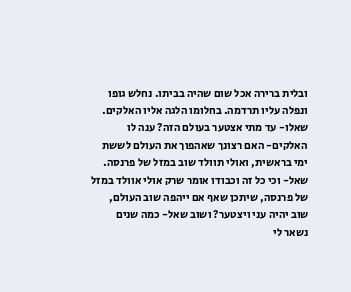ובלית ברירה אכל שום שהיה בביתו. נחלש גופו ונפלה עליו תרדמה. בחלומו הלגה אליו האלקים. שאלו- עד מתי אצטער בעולם הזה? ענה לו האלקים- האם רצונך שאהפוך את העולם לששת ימי בראשית, ואולי תוולד שוב במזל של פרנסה. שאל- וכי כל זה וכבודו אומר שרק אולי אוולד במזל של פרנסה, שיתכן שאף אם ייהפה שוב העולם, שוב יהיה עני ויצטער? ושוב שאל- כמה שנים נשאר לי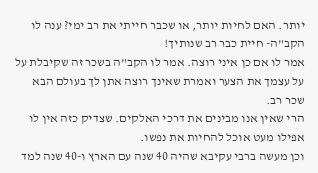יותר. האם לחיות יותר, או שכבר חייתי את רב ימי? ענה לו הקב"ה- חיית כבר רב שנותיך!
אמר לו אם כן איני רוצה. אמר לו הקב"ה בשכר זה שקיבלת על על עצמך את הצער ואמרת שאינך רוצה אתן לך בעולם הבא שכר רב.
הרי שאין אנו מבינים את דרכי האלקים. שצדיק כזה אין לו אפילו מעט אוכל להחיות את נפשו.
וכן מעשה ברבי עקיבא שהיה 40 שנה עם הארץ ו-40 שנה למד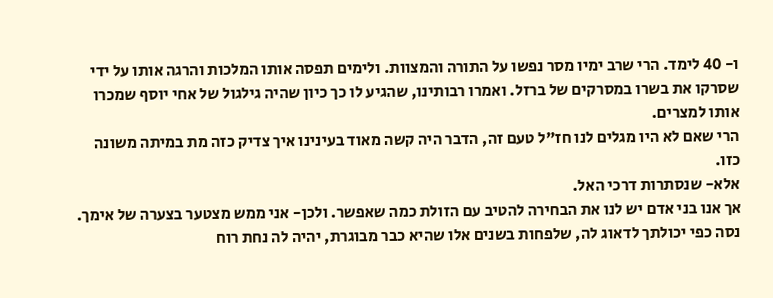ו- 40 לימד. הרי שרב ימיו מסר נפשו על התורה והמצוות. ולימים תפסה אותו המלכות והרגה אותו על ידי שסרקו את בשרו במסרקים של ברזל. ואמרו רבותינו, שהגיע לו כך כיון שהיה גילגול של אחי יוסף שמכרו אותו למצרים.
הרי שאם לא היו מגלים לנו חז"ל טעם זה, הדבר היה קשה מאוד בעינינו איך צדיק כזה מת במיתה משונה כזו.
אלא- שנסתרות דרכי האל.
אך אנו בני אדם יש לנו את הבחירה להטיב עם הזולת כמה שאפשר. ולכן- אני ממש מצטער בצערה של אימך. נסה כפי יכולתך לדאוג לה, שלפחות בשנים אלו שהיא כבר מבוגרת, יהיה לה נחת רוח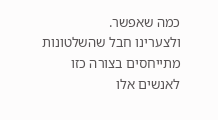כמה שאפשר.
ולצערינו חבל שהשלטונות מתייחסים בצורה כזו לאנשים אלו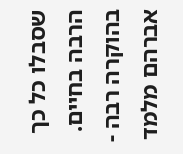שסבלו כל כך הרבה בחיים.
בהוקרה רבה - אברהם מלמד